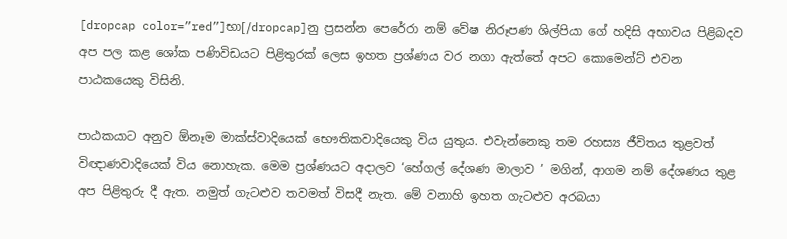[dropcap color=”red”]භා[/dropcap]නු ප්‍රසන්න පෙරේරා නම් වේෂ නිරූපණ ශිල්පියා ගේ හදිසි අභාවය පිළිබදව අප පල කළ ශෝක පණිවිඩයට පිළිතුරක් ලෙස ඉහත ප්‍රශ්ණය වර නගා ඇත්තේ අපට කොමෙන්ට් එවන පාඨකයෙකු විසිනි.

පාඨකයාට අනුව ඕනෑම මාක්ස්වාදියෙක් භෞතිකවාදියෙකු විය යුතුය. එවැන්නෙකු තම රහස්‍ය ජීවිතය තුළවත් විඥාණවාදියෙක් විය නොහැක. මෙම ප්‍රශ්ණයට අදාලව ‘හේගල් දේශණ මාලාව ’ මගින්, ආගම නම් දේශණය තුළ අප පිළිතුරු දී ඇත. නමුත් ගැටළුව තවමත් විසදී නැත. මේ වනාහි ඉහත ගැටළුව අරබයා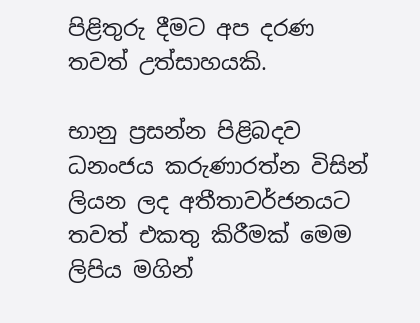පිළිතුරු දීමට අප දරණ තවත් උත්සාහයකි.

භානු ප්‍රසන්න පිළිබදව ධනංජය කරුණාරත්න විසින් ලියන ලද අතීතාවර්ජනයට තවත් එකතු කිරීමක් මෙම ලිපිය මගින්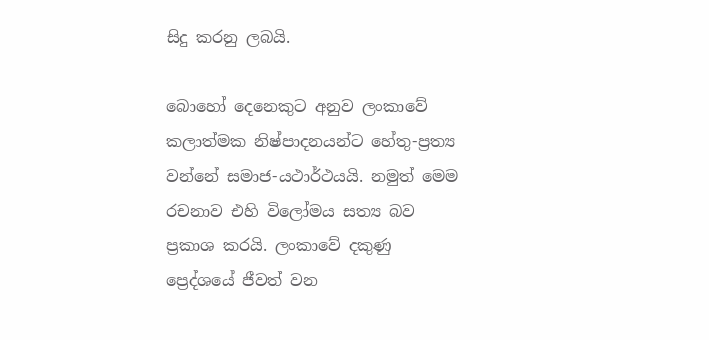සිදු කරනු ලබයි.

බොහෝ දෙනෙකුට අනුව ලංකාවේ කලාත්මක නිෂ්පාදනයන්ට හේතු-ප්‍රත්‍ය වන්නේ සමාජ-යථාර්ථයයි. නමුත් මෙම රචනාව එහි විලෝමය සත්‍ය බව ප්‍රකාශ කරයි. ලංකාවේ දකුණු ප්‍රෙද්ශයේ ජීවත් වන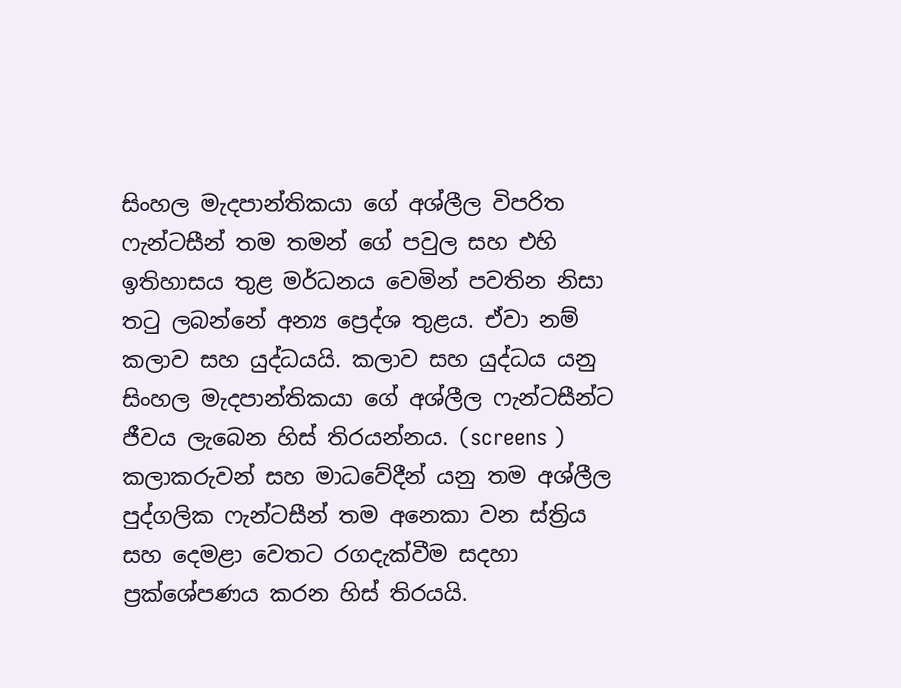සිංහල මැදපාන්තිකයා ගේ අශ්ලීල විපරිත ෆැන්ටසීන් තම තමන් ගේ පවුල සහ එහි ඉතිහාසය තුළ මර්ධනය වෙමින් පවතින නිසා තටු ලබන්නේ අන්‍ය ප්‍රෙද්ශ තුළය. ඒවා නම් කලාව සහ යුද්ධයයි. කලාව සහ යුද්ධය යනු සිංහල මැදපාන්තිකයා ගේ අශ්ලීල ෆැන්ටසීන්ට ජීවය ලැබෙන හිස් තිරයන්නය. (screens ) කලාකරුවන් සහ මාධවේදීන් යනු තම අශ්ලීල පුද්ගලික ෆැන්ටසීන් තම අනෙකා වන ස්ත්‍රිය සහ දෙමළා වෙතට රගදැක්වීම සදහා ප්‍රක්ශේපණය කරන හිස් තිරයයි.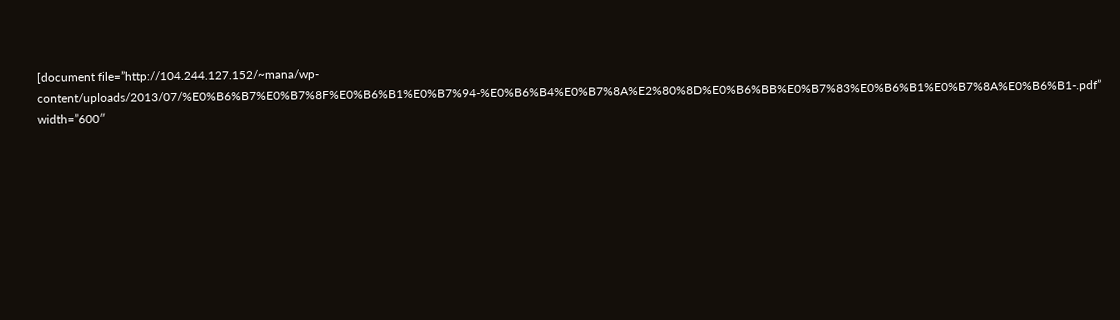[document file=”http://104.244.127.152/~mana/wp-content/uploads/2013/07/%E0%B6%B7%E0%B7%8F%E0%B6%B1%E0%B7%94-%E0%B6%B4%E0%B7%8A%E2%80%8D%E0%B6%BB%E0%B7%83%E0%B6%B1%E0%B7%8A%E0%B6%B1-.pdf” width=”600″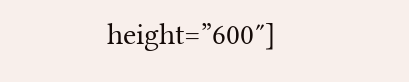height=”600″]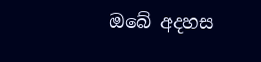ඔබේ අදහස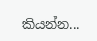කියන්න...